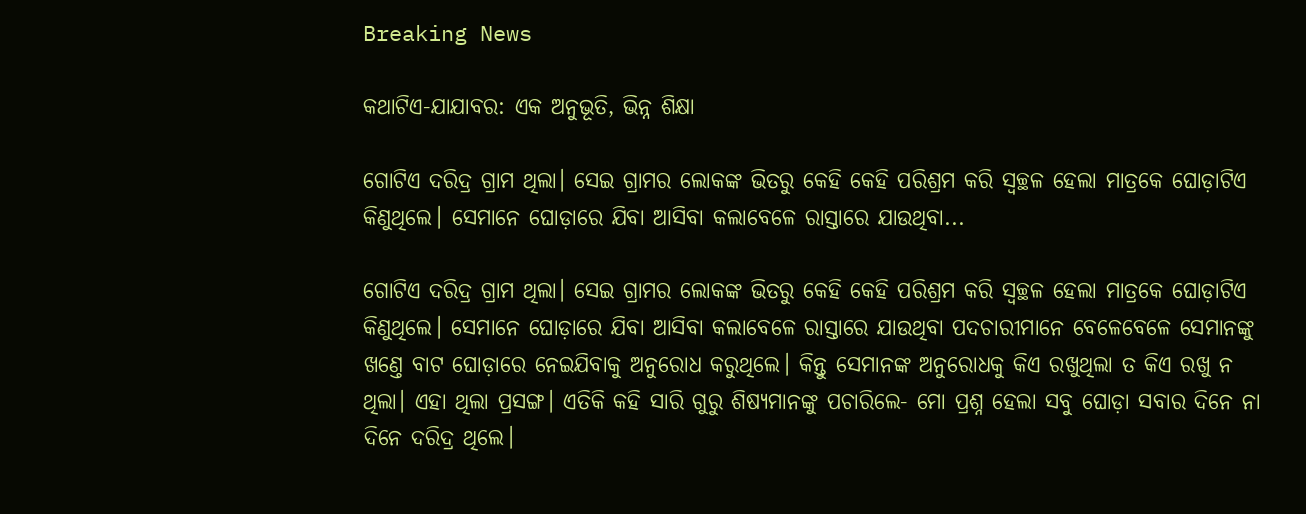Breaking News

କଥାଟିଏ-ଯାଯାବର: ଏକ ଅନୁଭୂତି, ଭିନ୍ନ ଶିକ୍ଷା

ଗୋଟିଏ ଦରିଦ୍ର ଗ୍ରାମ ଥିଲା। ସେଇ ଗ୍ରାମର ଲୋକଙ୍କ ଭିତରୁ କେହି କେହି ପରିଶ୍ରମ କରି ସ୍ବଚ୍ଛଳ ହେଲା ମାତ୍ରକେ ଘୋଡ଼ାଟିଏ କିଣୁଥିଲେ। ସେମାନେ ଘୋଡ଼ାରେ ଯିବା ଆସିବା କଲାବେଳେ ରାସ୍ତାରେ ଯାଉଥିବା...

ଗୋଟିଏ ଦରିଦ୍ର ଗ୍ରାମ ଥିଲା। ସେଇ ଗ୍ରାମର ଲୋକଙ୍କ ଭିତରୁ କେହି କେହି ପରିଶ୍ରମ କରି ସ୍ବଚ୍ଛଳ ହେଲା ମାତ୍ରକେ ଘୋଡ଼ାଟିଏ କିଣୁଥିଲେ। ସେମାନେ ଘୋଡ଼ାରେ ଯିବା ଆସିବା କଲାବେଳେ ରାସ୍ତାରେ ଯାଉଥିବା ପଦଚାରୀମାନେ ବେଳେବେଳେ ସେମାନଙ୍କୁ ଖଣ୍ତେ ବାଟ ଘୋଡ଼ାରେ ନେଇଯିବାକୁ ଅନୁରୋଧ କରୁଥିଲେ। କିନ୍ତୁ ସେମାନଙ୍କ ଅନୁରୋଧକୁ କିଏ ରଖୁଥିଲା ତ କିଏ ରଖୁ ନ ଥିଲା। ଏହା ଥିଲା ପ୍ରସଙ୍ଗ। ଏତିକି କହି ସାରି ଗୁରୁ ଶିଷ୍ୟମାନଙ୍କୁ ପଚାରିଲେ- ମୋ ପ୍ରଶ୍ନ ହେଲା ସବୁ ଘୋଡ଼ା ସବାର ଦିନେ ନା ଦିନେ ଦରିଦ୍ର ଥିଲେ।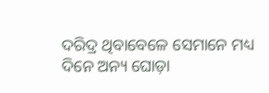ଦରିଦ୍ର ଥିବାବେଳେ ସେମାନେ ମଧ୍ୟ ଦିନେ ଅନ୍ୟ ଘୋଡ଼ା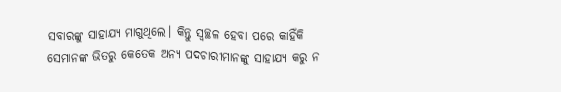ସବାରଙ୍କୁ ସାହାଯ୍ୟ ମାଗୁଥିଲେ। କିନ୍ତୁ ସ୍ବଚ୍ଛଳ ହେବା ପରେ କାହିଁକି ସେମାନଙ୍କ ଭିତରୁ କେତେକ ଅନ୍ୟ ପଦଚାରୀମାନଙ୍କୁ ସାହାଯ୍ୟ କରୁ ନ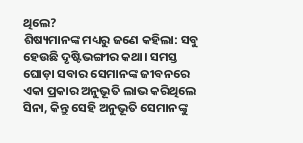ଥିଲେ?
ଶିଷ୍ୟମାନଙ୍କ ମଧ୍ୟରୁ ଜଣେ କହିଲା: ସବୁ ହେଉଛି ଦୃଷ୍ଟିଭଙ୍ଗୀର କଥା। ସମସ୍ତ ଘୋଡ଼ା ସବାର ସେମାନଙ୍କ ଜୀବନରେ ଏକା ପ୍ରକାର ଅନୁଭୂତି ଲାଭ କରିଥିଲେ ସିନା, କିନ୍ତୁ ସେହି ଅନୁଭୂତି ସେମାନଙ୍କୁ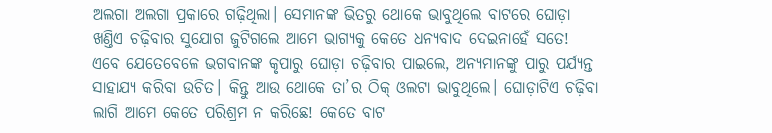ଅଲଗା ଅଲଗା ପ୍ରକାରେ ଗଢ଼ିଥିଲା। ସେମାନଙ୍କ ଭିତରୁ ଥୋକେ ଭାବୁଥିଲେ ବାଟରେ ଘୋଡ଼ା ଖଣ୍ତିଏ ଚଢ଼ିବାର ସୁଯୋଗ ଜୁଟିଗଲେ ଆମେ ଭାଗ୍ୟକୁ କେତେ ଧନ୍ୟବାଦ ଦେଇନାହେଁ ସତେ! ଏବେ ଯେତେବେଳେ ଭଗବାନଙ୍କ କୃପାରୁ ଘୋଡ଼ା ଚଢ଼ିବାର ପାଇଲେ, ଅନ୍ୟମାନଙ୍କୁ ପାରୁ ପର୍ଯ୍ୟନ୍ତ ସାହାଯ୍ୟ କରିବା ଉଚିତ। କିନ୍ତୁ ଆଉ ଥୋକେ ତା’ର ଠିକ୍‌ ଓଲଟା ଭାବୁଥିଲେ। ଘୋଡ଼ାଟିଏ ଚଢ଼ିବା ଲାଗି ଆମେ କେତେ ପରିଶ୍ରମ ନ କରିଛେ! କେତେ ବାଟ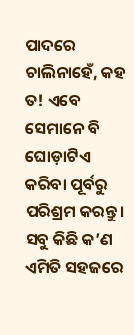ପାଦରେ ଚାଲିନାହେଁ, କହ ତ! ଏବେ ସେମାନେ ବି ଘୋଡ଼ାଟିଏ କରିବା ପୂର୍ବରୁ ପରିଶ୍ରମ କରନ୍ତୁ। ସବୁ କିଛି କ’ଣ ଏମିତି ସହଜରେ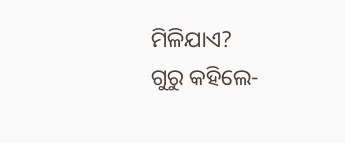ମିଳିଯାଏ?
ଗୁରୁ କହିଲେ-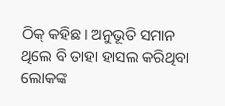ଠିକ୍‌ କହିଛ। ଅନୁଭୂତି ସମାନ ଥିଲେ ବି ତାହା ହାସଲ କରିଥିବା ଲୋକଙ୍କ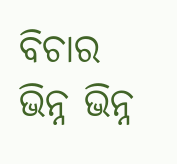ବିଚାର ଭିନ୍ନ ଭିନ୍ନ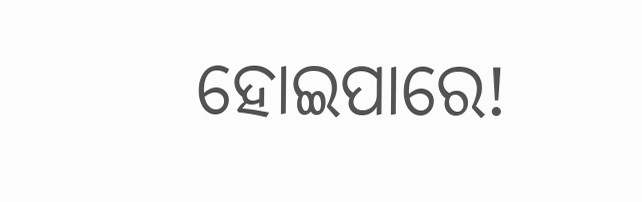ହୋଇପାରେ!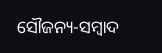ସୌଜନ୍ୟ-ସମ୍ୱାଦ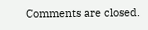Comments are closed.